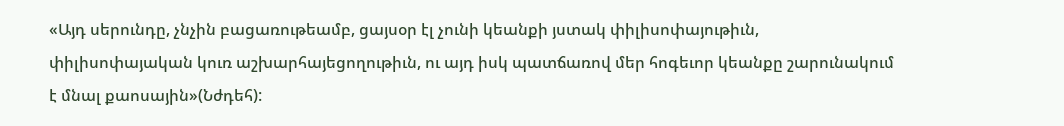«Այդ սերունդը, չնչին բացառութեամբ, ցայսօր էլ չունի կեանքի յստակ փիլիսոփայութիւն, փիլիսոփայական կուռ աշխարհայեցողութիւն, ու այդ իսկ պատճառով մեր հոգեւոր կեանքը շարունակում է մնալ քաոսային»(Նժդեհ):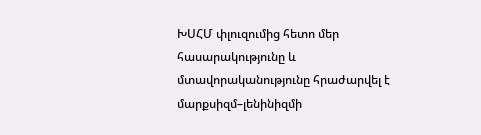ԽՍՀՄ փլուզումից հետո մեր հասարակությունը և մտավորականությունը հրաժարվել է մարքսիզմ–լենինիզմի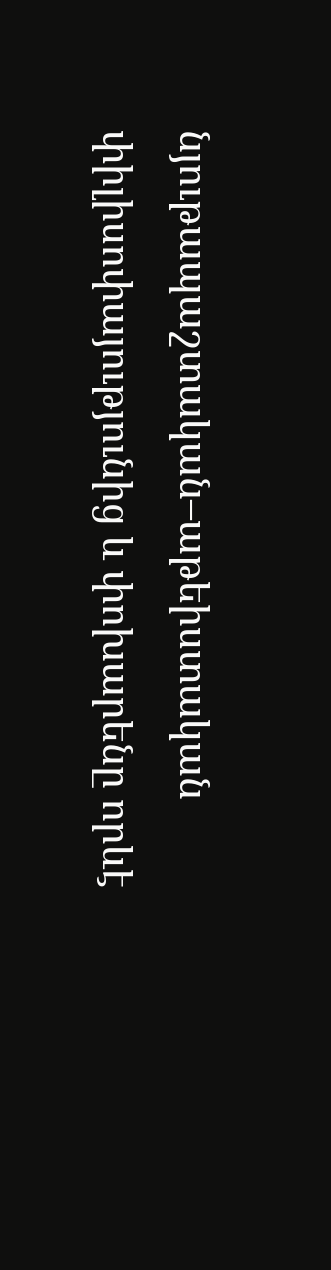նյութապաշտական–աթեիստական փիլիսոփայությունից և փոխարենը որևէ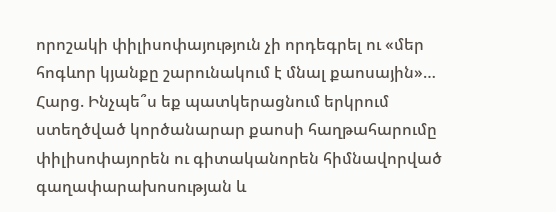որոշակի փիլիսոփայություն չի որդեգրել ու «մեր հոգևոր կյանքը շարունակում է մնալ քաոսային»…
Հարց. Ինչպե՞ս եք պատկերացնում երկրում ստեղծված կործանարար քաոսի հաղթահարումը փիլիսոփայորեն ու գիտականորեն հիմնավորված գաղափարախոսության և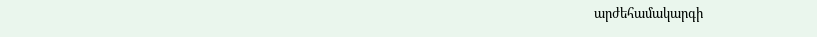արժեհամակարգի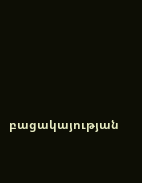բացակայության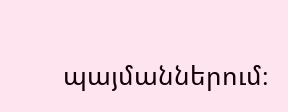պայմաններում։